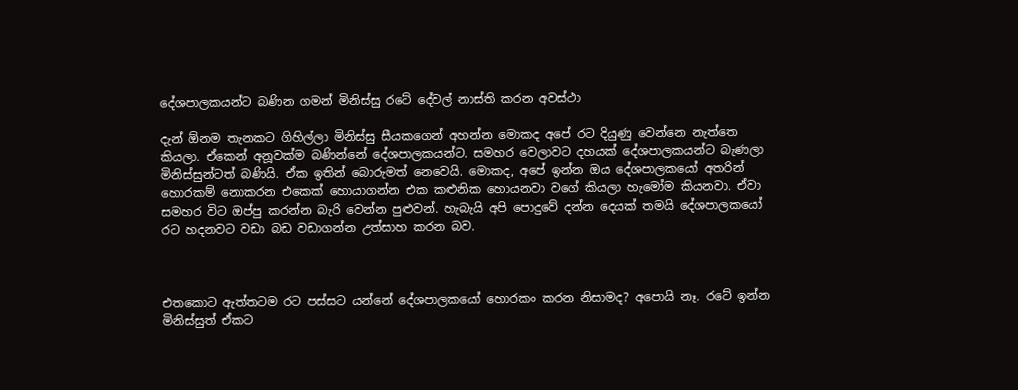දේශපාලකයන්ට බණින ගමන් මිනිස්සු රටේ දේවල් නාස්ති කරන අවස්ථා

දැන් ඕනම තැනකට ගිහිල්ලා මිනිස්සු සීයකගෙන් අහන්න මොකද අපේ රට දියුණු වෙන්නෙ නැත්තෙ කියලා. ඒකෙන් අනූවක්ම බණින්නේ දේශපාලකයන්ට. සමහර වෙලාවට දහයක් දේශපාලකයන්ට බැණලා මිනිස්සුන්ටත් බණියි. ඒක ඉතින් බොරුමත් නෙවෙයි. මොකද, අපේ ඉන්න ඔය දේශපාලකයෝ අතරින් හොරකම් නොකරන එකෙක් හොයාගන්න එක කළුනික හොයනවා වගේ කියලා හැමෝම කියනවා. ඒවා සමහර විට ඔප්පු කරන්න බැරි වෙන්න පුළුවන්. හැබැයි අපි පොදුවේ දන්න දෙයක් තමයි දේශපාලකයෝ රට හදනවට වඩා බඩ වඩාගන්න උත්සාහ කරන බව.



එතකොට ඇත්තටම රට පස්සට යන්නේ දේශපාලකයෝ හොරකං කරන නිසාමද? අපොයි නෑ. රටේ ඉන්න මිනිස්සුත් ඒකට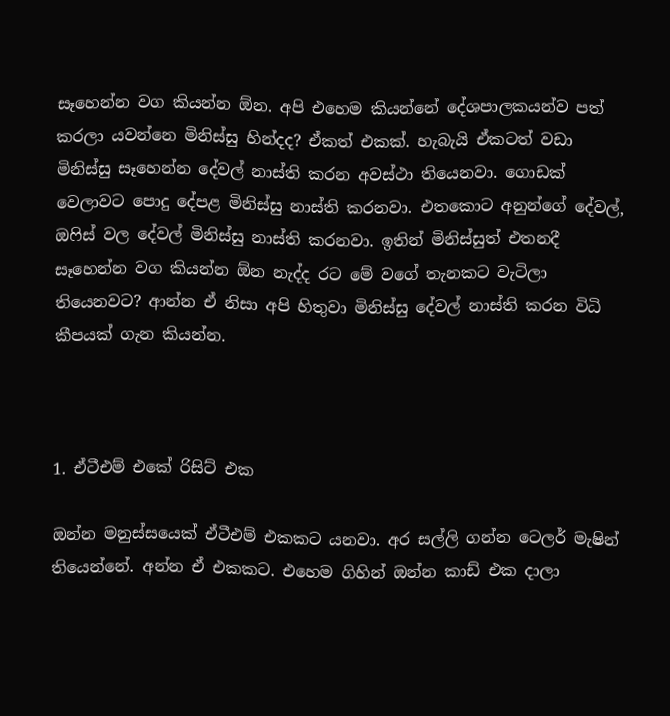සෑහෙන්න වග කියන්න ඕන. අපි එහෙම කියන්නේ දේශපාලකයන්ව පත් කරලා යවන්නෙ මිනිස්සු හින්දද? ඒකත් එකක්. හැබැයි ඒකටත් වඩා මිනිස්සු සෑහෙන්න දේවල් නාස්ති කරන අවස්ථා තියෙනවා. ගොඩක් වෙලාවට පොදු දේපළ මිනිස්සු නාස්ති කරනවා. එතකොට අනුන්ගේ දේවල්, ඔෆිස් වල දේවල් මිනිස්සු නාස්ති කරනවා. ඉතින් මිනිස්සුත් එතනදී සෑහෙන්න වග කියන්න ඕන නැද්ද රට මේ වගේ තැනකට වැටිලා තියෙනවට? ආන්න ඒ නිසා අපි හිතුවා මිනිස්සු දේවල් නාස්ති කරන විධි කීපයක් ගැන කියන්න.



1. ඒටීඑම් එකේ රිසිට් එක

ඔන්න මනුස්සයෙක් ඒටීඑම් එකකට යනවා. අර සල්ලි ගන්න ටෙලර් මැෂින් තියෙන්නේ. අන්න ඒ එකකට. එහෙම ගිහින් ඔන්න කාඩ් එක දාලා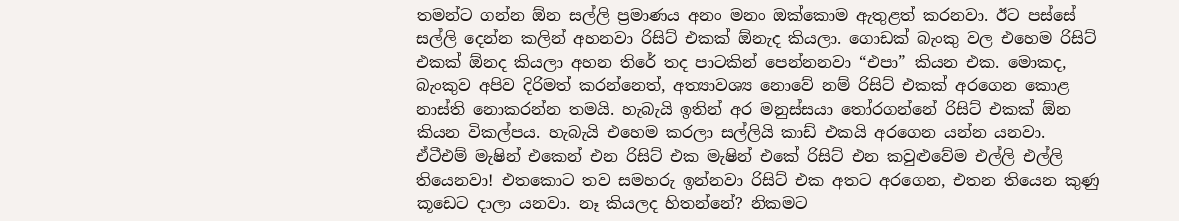තමන්ට ගන්න ඕන සල්ලි ප්‍රමාණය අනං මනං ඔක්කොම ඇතුළත් කරනවා. ඊට පස්සේ සල්ලි දෙන්න කලින් අහනවා රිසිට් එකක් ඕනැද කියලා. ගොඩක් බැංකු වල එහෙම රිසිට් එකක් ඕනද කියලා අහන තිරේ තද පාටකින් පෙන්නනවා “එපා” කියන එක. මොකද, බැංකුව අපිව දිරිමත් කරන්නෙත්, අත්‍යාවශ්‍ය නොවේ නම් රිසිට් එකක් අරගෙන කොළ නාස්ති නොකරන්න තමයි. හැබැයි ඉතින් අර මනුස්සයා තෝරගන්නේ රිසිට් එකක් ඕන කියන විකල්පය. හැබැයි එහෙම කරලා සල්ලියි කාඩ් එකයි අරගෙන යන්න යනවා. ඒටීඑම් මැෂින් එකෙන් එන රිසිට් එක මැෂින් එකේ රිසිට් එන කවුළුවේම එල්ලි එල්ලි තියෙනවා! එතකොට තව සමහරු ඉන්නවා රිසිට් එක අතට අරගෙන, එතන තියෙන කුණු කූඩෙට දාලා යනවා. නෑ කියලද හිතන්නේ? නිකමට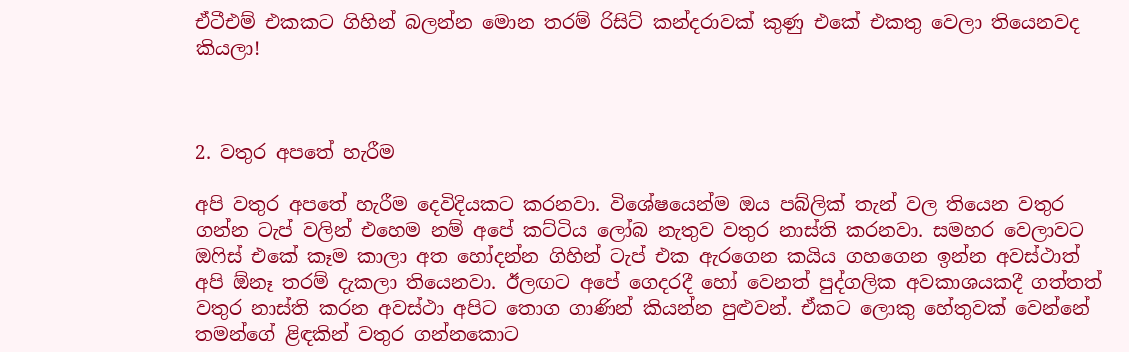ඒටීඑම් එකකට ගිහින් බලන්න මොන තරම් රිසිට් කන්දරාවක් කුණු එකේ එකතු වෙලා තියෙනවද කියලා!



2. වතුර අපතේ හැරීම

අපි වතුර අපතේ හැරීම දෙවිදියකට කරනවා. විශේෂයෙන්ම ඔය පබ්ලික් තැන් වල තියෙන වතුර ගන්න ටැප් වලින් එහෙම නම් අපේ කට්ටිය ලෝබ නැතුව වතුර නාස්ති කරනවා. සමහර වෙලාවට ඔෆිස් එකේ කෑම කාලා අත හෝදන්න ගිහින් ටැප් එක ඇරගෙන කයිය ගහගෙන ඉන්න අවස්ථාත් අපි ඕනෑ තරම් දැකලා තියෙනවා. ඊලඟට අපේ ගෙදරදී හෝ වෙනත් පුද්ගලික අවකාශයකදී ගත්තත් වතුර නාස්ති කරන අවස්ථා අපිට තොග ගාණින් කියන්න පුළුවන්. ඒකට ලොකු හේතුවක් වෙන්නේ තමන්ගේ ළිඳකින් වතුර ගන්නකොට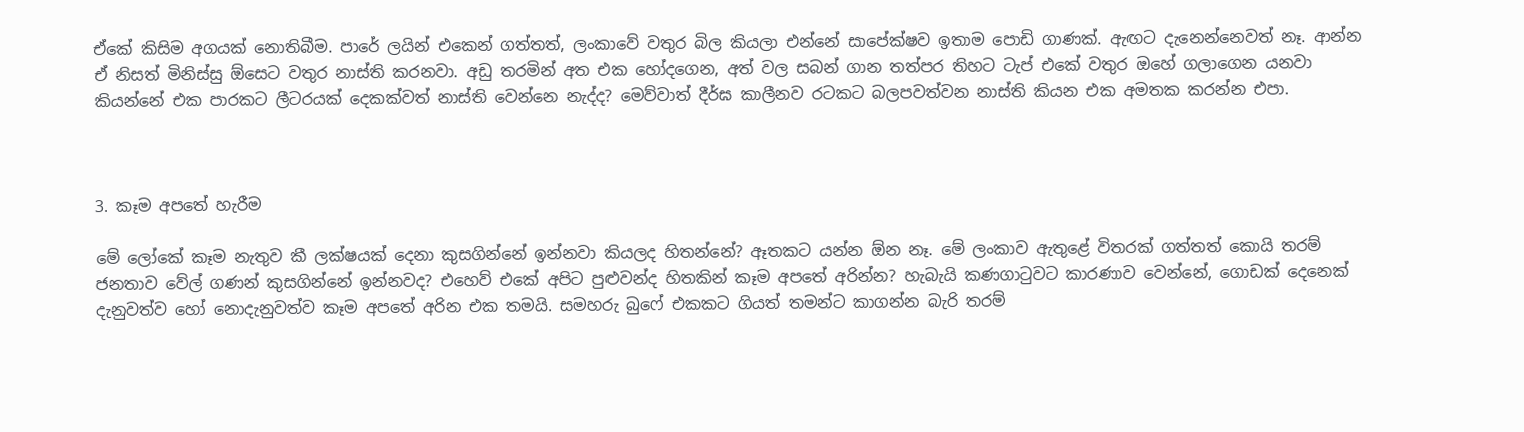ඒකේ කිසිම අගයක් නොතිබීම. පාරේ ලයින් එකෙන් ගත්තත්, ලංකාවේ වතුර බිල කියලා එන්නේ සාපේක්ෂව ඉතාම පොඩි ගාණක්. ඇඟට දැනෙන්නෙවත් නෑ. ආන්න ඒ නිසත් මිනිස්සු ඕසෙට වතුර නාස්ති කරනවා. අඩු තරමින් අත එක හෝදගෙන, අත් වල සබන් ගාන තත්පර තිහට ටැප් එකේ වතුර ඔහේ ගලාගෙන යනවා කියන්නේ එක පාරකට ලීටරයක් දෙකක්වත් නාස්ති වෙන්නෙ නැද්ද? මෙව්වාත් දීර්ඝ කාලීනව රටකට බලපවත්වන නාස්ති කියන එක අමතක කරන්න එපා.



3. කෑම අපතේ හැරීම

මේ ලෝකේ කෑම නැතුව කී ලක්ෂයක් දෙනා කුසගින්නේ ඉන්නවා කියලද හිතන්නේ? ඈතකට යන්න ඕන නෑ. මේ ලංකාව ඇතුළේ විතරක් ගත්තත් කොයි තරම් ජනතාව වේල් ගණන් කුසගින්නේ ඉන්නවද? එහෙව් එකේ අපිට පුළුවන්ද හිතකින් කෑම අපතේ අරින්න? හැබැයි කණගාටුවට කාරණාව වෙන්නේ, ගොඩක් දෙනෙක් දැනුවත්ව හෝ නොදැනුවත්ව කෑම අපතේ අරින එක තමයි. සමහරු බුෆේ එකකට ගියත් තමන්ට කාගන්න බැරි තරම්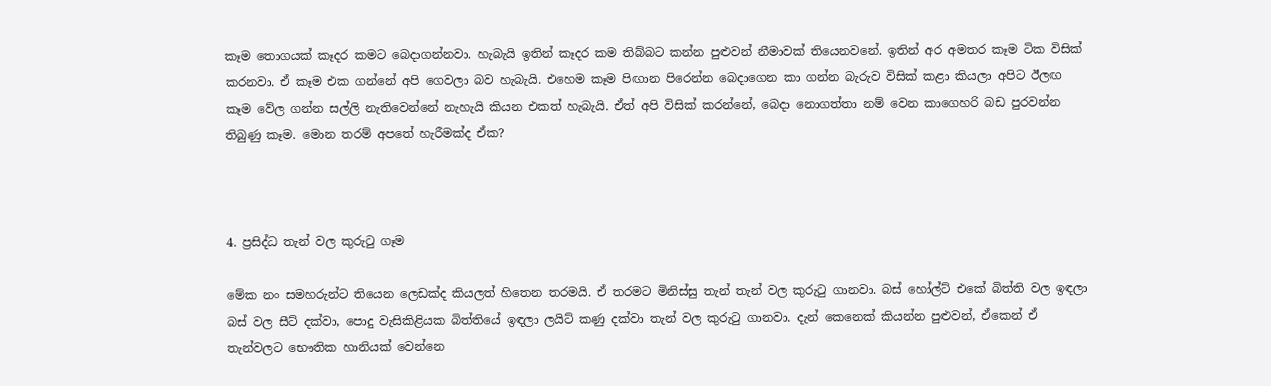කෑම තොගයක් කෑදර කමට බෙදාගන්නවා. හැබැයි ඉතින් කෑදර කම තිබ්බට කන්න පුළුවන් නීමාවක් තියෙනවනේ. ඉතින් අර අමතර කෑම ටික විසික් කරනවා. ඒ කෑම එක ගන්නේ අපි ගෙවලා බව හැබැයි. එහෙම කෑම පිඟාන පිරෙන්න බෙදාගෙන කා ගන්න බැරුව විසික් කළා කියලා අපිට ඊලඟ කෑම වේල ගන්න සල්ලි නැතිවෙන්නේ නැහැයි කියන එකත් හැබැයි. ඒත් අපි විසික් කරන්නේ, බෙදා නොගත්තා නම් වෙන කාගෙහරි බඩ පුරවන්න තිබුණු කෑම. මොන තරම් අපතේ හැරීමක්ද ඒක?



4. ප්‍රසිද්ධ තැන් වල කුරුටු ගෑම

මේක නං සමහරුන්ට තියෙන ලෙඩක්ද කියලත් හිතෙන තරමයි. ඒ තරමට මිනිස්සු තැන් තැන් වල කුරුටු ගානවා. බස් හෝල්ට් එකේ බිත්ති වල ඉඳලා බස් වල සීට් දක්වා, පොදු වැසිකිළියක බිත්තියේ ඉඳලා ලයිට් කණු දක්වා තැන් වල කුරුටු ගානවා. දැන් කෙනෙක් කියන්න පුළුවන්, ඒකෙන් ඒ තැන්වලට භෞතික හානියක් වෙන්නෙ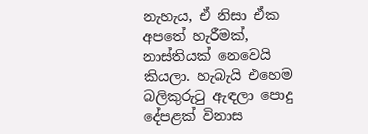නැහැය, ඒ නිසා ඒක අපතේ හැරීමක්, නාස්තියක් නෙවෙයි කියලා. හැබැයි එහෙම බලිකුරුටු ඇඳලා පොදු දේපළක් විනාස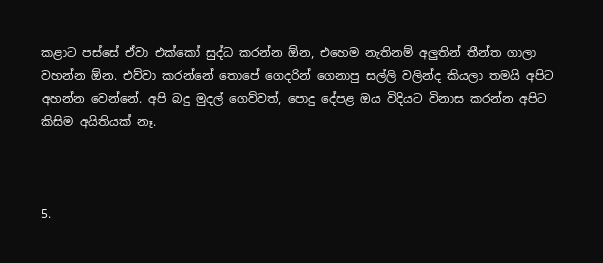කළාට පස්සේ ඒවා එක්කෝ සුද්ධ කරන්න ඕන, එහෙම නැතිනම් අලුතින් තීන්ත ගාලා වහන්න ඕන. එව්වා කරන්නේ තොපේ ගෙදරින් ගෙනාපු සල්ලි වලින්ද කියලා තමයි අපිට අහන්න වෙන්නේ. අපි බදු මුදල් ගෙව්වත්, පොදු දේපළ ඔය විදියට විනාස කරන්න අපිට කිසිම අයිතියක් නෑ.



5.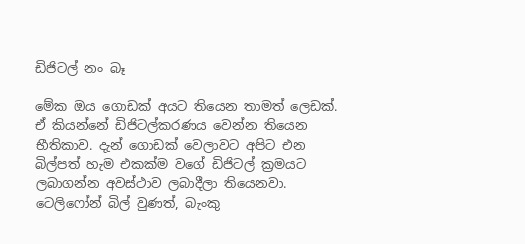ඩිජිටල් නං බෑ

මේක ඔය ගොඩක් අයට තියෙන තාමත් ලෙඩක්. ඒ කියන්නේ ඩිජිටල්කරණය වෙන්න තියෙන භීතිකාව. දැන් ගොඩක් වෙලාවට අපිට එන බිල්පත් හැම එකක්ම වගේ ඩිජිටල් ක්‍රමයට ලබාගන්න අවස්ථාව ලබාදීලා තියෙනවා. ටෙලිෆෝන් බිල් වුණත්, බැංකු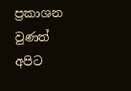ප්‍රකාශන වුණත් අපිට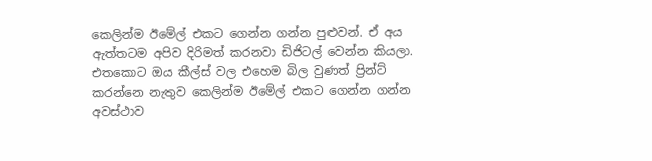කෙලින්ම ඊමේල් එකට ගෙන්න ගන්න පුළුවන්. ඒ අය ඇත්තටම අපිව දිරිමත් කරනවා ඩිජිටල් වෙන්න කියලා. එතකොට ඔය කීල්ස් වල එහෙම බිල වුණත් ප්‍රින්ට් කරන්නෙ නැතුව කෙලින්ම ඊමේල් එකට ගෙන්න ගන්න අවස්ථාව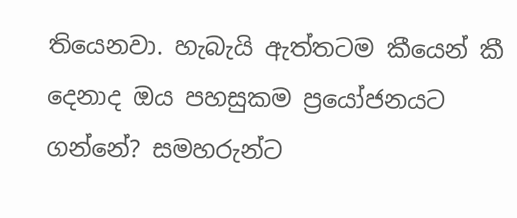තියෙනවා. හැබැයි ඇත්තටම කීයෙන් කී දෙනාද ඔය පහසුකම ප්‍රයෝජනයට ගන්නේ? සමහරුන්ට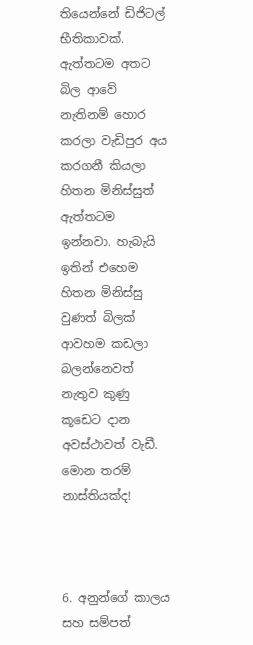තියෙන්නේ ඩිජිටල් භීතිකාවක්. ඇත්තටම අතට බිල ආවේ නැතිනම් හොර කරලා වැඩිපුර අය කරගනී කියලා හිතන මිනිස්සුත් ඇත්තටම ඉන්නවා. හැබැයි ඉතින් එහෙම හිතන මිනිස්සු වුණත් බිලක් ආවහම කඩලා බලන්නෙවත් නැතුව කුණු කූඩෙට දාන අවස්ථාවත් වැඩී. මොන තරම් නාස්තියක්ද!



6. අනුන්ගේ කාලය සහ සම්පත්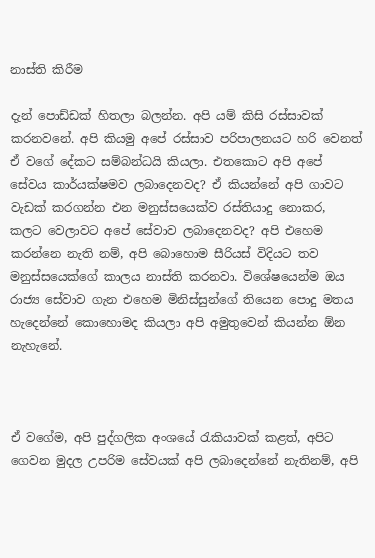නාස්ති කිරීම

දැන් පොඩ්ඩක් හිතලා බලන්න. අපි යම් කිසි රස්සාවක් කරනවනේ. අපි කියමු අපේ රස්සාව පරිපාලනයට හරි වෙනත් ඒ වගේ දේකට සම්බන්ධයි කියලා. එතකොට අපි අපේ සේවය කාර්යක්ෂමව ලබාදෙනවද? ඒ කියන්නේ අපි ගාවට වැඩක් කරගන්න එන මනුස්සයෙක්ව රස්තියාදු නොකර, කලට වෙලාවට අපේ සේවාව ලබාදෙනවද? අපි එහෙම කරන්නෙ නැති නම්, අපි බොහොම සීරියස් විදියට තව මනුස්සයෙක්ගේ කාලය නාස්ති කරනවා. විශේෂයෙන්ම ඔය රාජ්‍ය සේවාව ගැන එහෙම මිනිස්සුන්ගේ තියෙන පොදු මතය හැදෙන්නේ කොහොමද කියලා අපි අමුතුවෙන් කියන්න ඕන නැහැනේ.



ඒ වගේම, අපි පුද්ගලික අංශයේ රැකියාවක් කළත්, අපිට ගෙවන මුදල උපරිම සේවයක් අපි ලබාදෙන්නේ නැතිනම්, අපි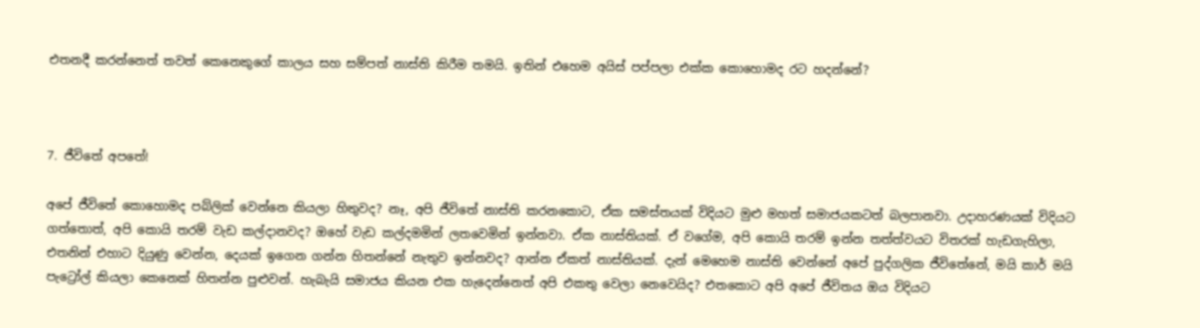එතනදී කරන්නෙත් තවත් කෙනෙකුගේ කාලය සහ සම්පත් නාස්ති කිරීම තමයි. ඉතින් එහෙම අයිස් පප්පලා එක්ක කොහොමද රට හදන්නේ?



7. ජීවිතේ අපතේ!

අපේ ජීවිතේ කොහොමද පබ්ලික් වෙන්නෙ කියලා හිතුවද? නෑ, අපි ජීවිතේ නාස්ති කරනකොට, ඒක සමස්තයක් විදියට මුළු මහත් සමාජයකටත් බලපානවා. උදාහරණයක් විදියට ගත්තොත්, අපි කොයි තරම් වැඩ කල්දානවද? ඔහේ වැඩ කල්දමමින් ලතවෙමින් ඉන්නවා. ඒක නාස්තියක්. ඒ වගේම, අපි කොයි තරම් ඉන්න තත්ත්වයට විතරක් හැඩගැහිලා, එතනින් එහාට දියුණු වෙන්න, දෙයක් ඉගෙන ගන්න හිතන්නේ නැතුව ඉන්නවද? ආන්න ඒකත් නාස්තියක්. දැන් මෙහෙම නාස්ති වෙන්නේ අපේ පුද්ගලික ජීවිතේනේ, මයි කාර් මයි පැට්‍රෝල් කියලා කෙනෙක් හිතන්න පුළුවන්. හැබැයි සමාජය කියන එක හැදෙන්නෙත් අපි එකතු වෙලා නෙවෙයිද? එතකොට අපි අපේ ජීවිතය ඔය විදියට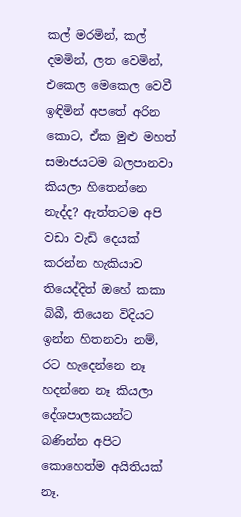කල් මරමින්, කල් දමමින්, ලත වෙමින්, එකෙල මෙකෙල වෙවී ඉඳිමින් අපතේ අරින කොට, ඒක මුළු මහත් සමාජයටම බලපානවා කියලා හිතෙන්නෙ නැද්ද? ඇත්තටම අපි වඩා වැඩි දෙයක් කරන්න හැකියාව තියෙද්දිත් ඔහේ කකා බිබී, තියෙන විදියට ඉන්න හිතනවා නම්, රට හැදෙන්නෙ නෑ හදන්නෙ නෑ කියලා දේශපාලකයන්ට බණින්න අපිට කොහෙත්ම අයිතියක් නෑ.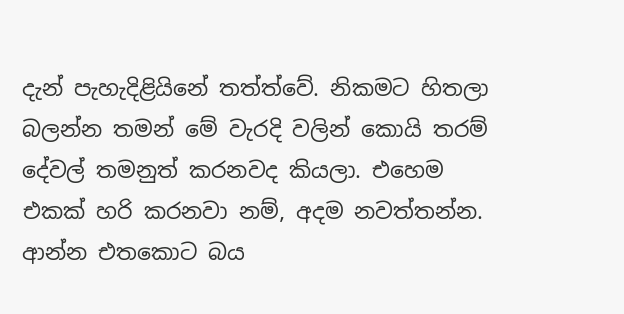දැන් පැහැදිළියිනේ තත්ත්වේ. නිකමට හිතලා බලන්න තමන් මේ වැරදි වලින් කොයි තරම් දේවල් තමනුත් කරනවද කියලා. එහෙම එකක් හරි කරනවා නම්, අදම නවත්තන්න. ආන්න එතකොට බය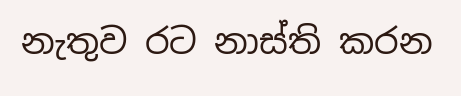නැතුව රට නාස්ති කරන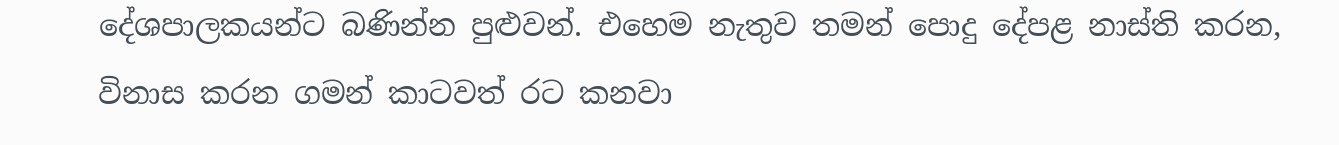දේශපාලකයන්ට බණින්න පුළුවන්. එහෙම නැතුව තමන් පොදු දේපළ නාස්ති කරන, විනාස කරන ගමන් කාටවත් රට කනවා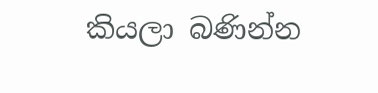කියලා බණින්න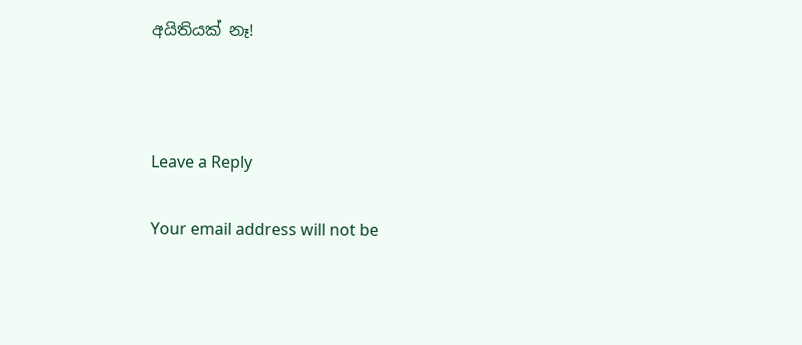අයිතියක් නෑ!



Leave a Reply

Your email address will not be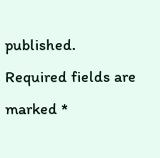published. Required fields are marked *